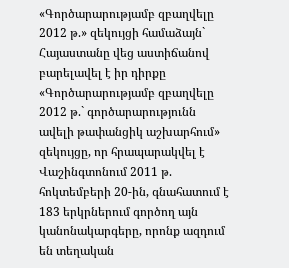«Գործարարությամբ զբաղվելը 2012 թ.» զեկույցի համաձայն` Հայաստանը վեց աստիճանով բարելավել է իր դիրքը
«Գործարարությամբ զբաղվելը 2012 թ.` գործարարությունն ավելի թափանցիկ աշխարհում» զեկույցը, որ հրապարակվել է Վաշինգտոնում 2011 թ. հոկտեմբերի 20-ին, գնահատում է 183 երկրներում գործող այն կանոնակարգերը, որոնք ազդում են տեղական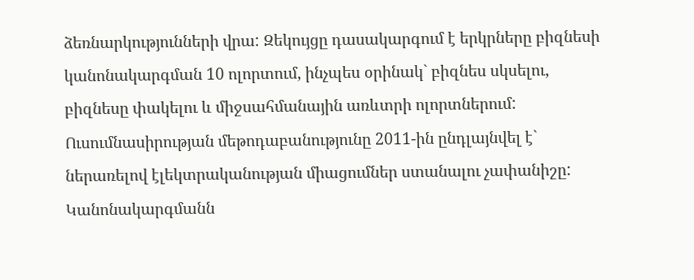ձեռնարկությունների վրա: Զեկույցը դասակարգում է երկրները բիզնեսի կանոնակարգման 10 ոլորտում, ինչպես օրինակ` բիզնես սկսելու, բիզնեսը փակելու և միջսահմանային առևտրի ոլորտներում: Ուսումնասիրության մեթոդաբանությունը 2011-ին ընդլայնվել է` ներառելով էլեկտրականության միացումներ ստանալու չափանիշը:
Կանոնակարգմանն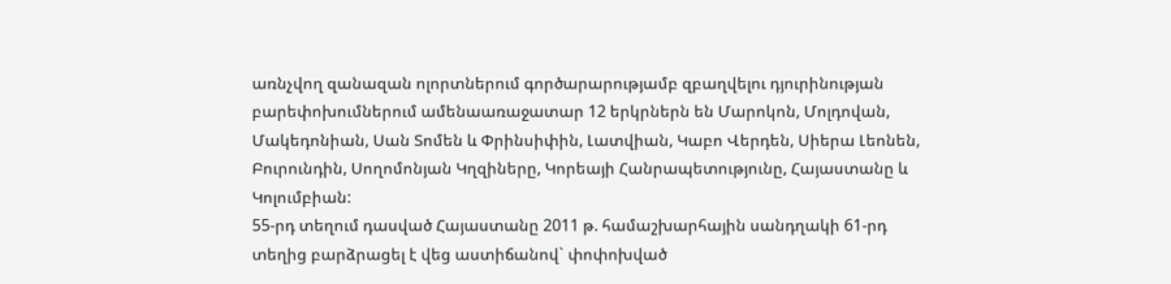առնչվող զանազան ոլորտներում գործարարությամբ զբաղվելու դյուրինության բարեփոխումներում ամենաառաջատար 12 երկրներն են Մարոկոն, Մոլդովան, Մակեդոնիան, Սան Տոմեն և Փրինսիփին, Լատվիան, Կաբո Վերդեն, Սիերա Լեոնեն, Բուրունդին, Սողոմոնյան Կղզիները, Կորեայի Հանրապետությունը, Հայաստանը և Կոլումբիան:
55-րդ տեղում դասված Հայաստանը 2011 թ. համաշխարհային սանդղակի 61-րդ տեղից բարձրացել է վեց աստիճանով` փոփոխված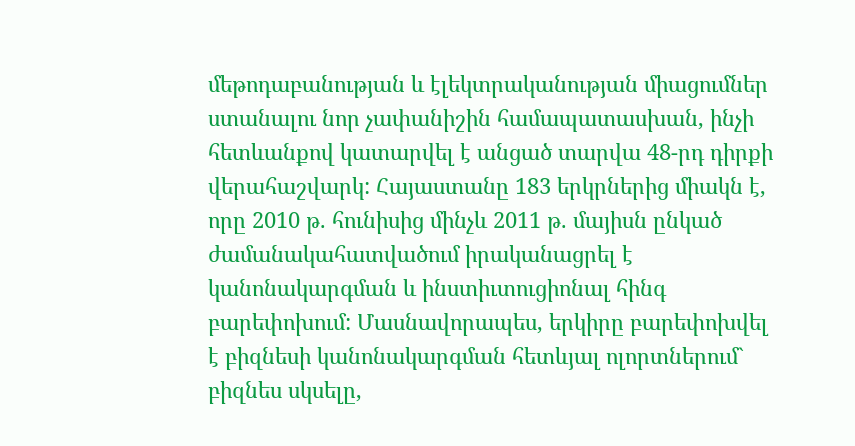մեթոդաբանության և էլեկտրականության միացումներ ստանալու նոր չափանիշին համապատասխան, ինչի հետևանքով կատարվել է անցած տարվա 48-րդ դիրքի վերահաշվարկ: Հայաստանը 183 երկրներից միակն է, որը 2010 թ. հունիսից մինչև 2011 թ. մայիսն ընկած ժամանակահատվածում իրականացրել է կանոնակարգման և ինստիւտուցիոնալ հինգ բարեփոխում: Մասնավորապես, երկիրը բարեփոխվել է բիզնեսի կանոնակարգման հետևյալ ոլորտներում` բիզնես սկսելը,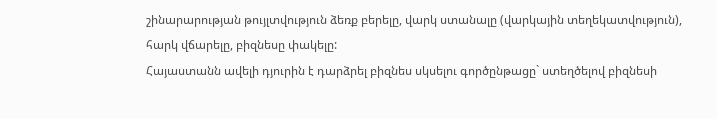շինարարության թույլտվություն ձեռք բերելը, վարկ ստանալը (վարկային տեղեկատվություն), հարկ վճարելը, բիզնեսը փակելը:
Հայաստանն ավելի դյուրին է դարձրել բիզնես սկսելու գործընթացը` ստեղծելով բիզնեսի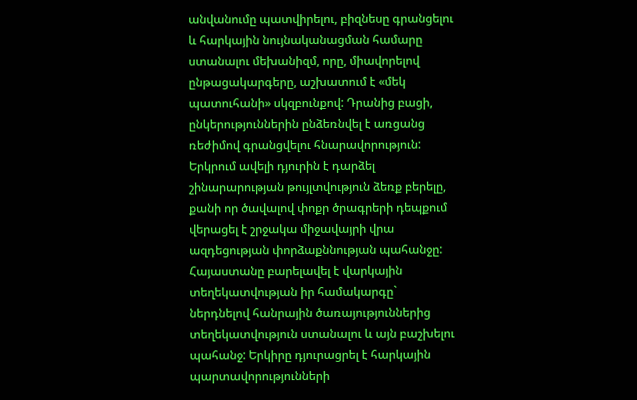անվանումը պատվիրելու, բիզնեսը գրանցելու և հարկային նույնականացման համարը ստանալու մեխանիզմ, որը, միավորելով ընթացակարգերը, աշխատում է «մեկ պատուհանի» սկզբունքով: Դրանից բացի, ընկերություններին ընձեռնվել է առցանց ռեժիմով գրանցվելու հնարավորություն: Երկրում ավելի դյուրին է դարձել շինարարության թույլտվություն ձեռք բերելը, քանի որ ծավալով փոքր ծրագրերի դեպքում վերացել է շրջակա միջավայրի վրա ազդեցության փորձաքննության պահանջը: Հայաստանը բարելավել է վարկային տեղեկատվության իր համակարգը` ներդնելով հանրային ծառայություններից տեղեկատվություն ստանալու և այն բաշխելու պահանջ: Երկիրը դյուրացրել է հարկային պարտավորությունների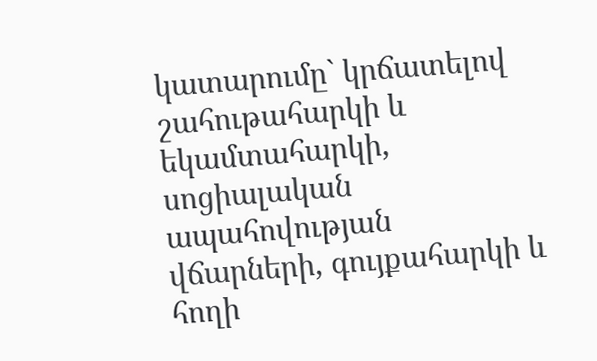կատարումը` կրճատելով շահութահարկի և եկամտահարկի, սոցիալական ապահովության վճարների, գույքահարկի և հողի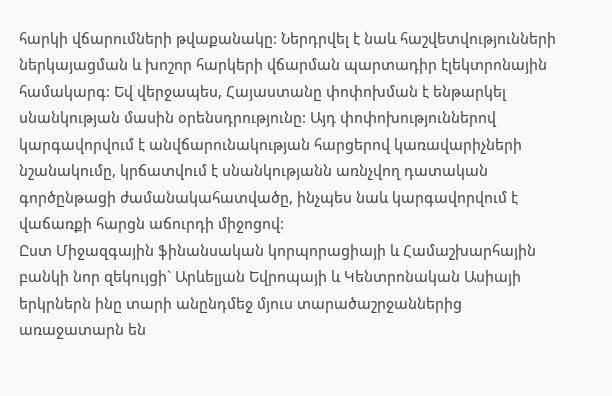հարկի վճարումների թվաքանակը: Ներդրվել է նաև հաշվետվությունների ներկայացման և խոշոր հարկերի վճարման պարտադիր էլեկտրոնային համակարգ: Եվ վերջապես, Հայաստանը փոփոխման է ենթարկել սնանկության մասին օրենսդրությունը: Այդ փոփոխություններով կարգավորվում է անվճարունակության հարցերով կառավարիչների նշանակումը, կրճատվում է սնանկությանն առնչվող դատական գործընթացի ժամանակահատվածը, ինչպես նաև կարգավորվում է վաճառքի հարցն աճուրդի միջոցով:
Ըստ Միջազգային ֆինանսական կորպորացիայի և Համաշխարհային բանկի նոր զեկույցի` Արևելյան Եվրոպայի և Կենտրոնական Ասիայի երկրներն ինը տարի անընդմեջ մյուս տարածաշրջաններից առաջատարն են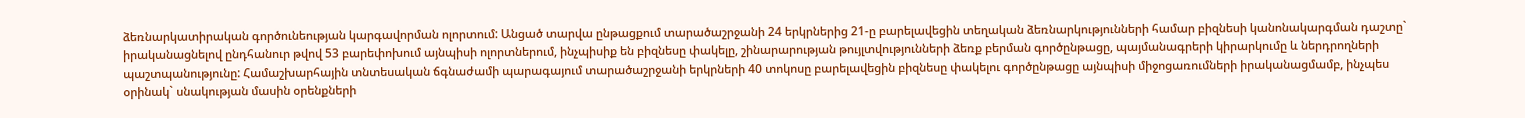ձեռնարկատիրական գործունեության կարգավորման ոլորտում: Անցած տարվա ընթացքում տարածաշրջանի 24 երկրներից 21-ը բարելավեցին տեղական ձեռնարկությունների համար բիզնեսի կանոնակարգման դաշտը` իրականացնելով ընդհանուր թվով 53 բարեփոխում այնպիսի ոլորտներում, ինչպիսիք են բիզնեսը փակելը, շինարարության թույլտվությունների ձեռք բերման գործընթացը, պայմանագրերի կիրարկումը և ներդրողների պաշտպանությունը: Համաշխարհային տնտեսական ճգնաժամի պարագայում տարածաշրջանի երկրների 40 տոկոսը բարելավեցին բիզնեսը փակելու գործընթացը այնպիսի միջոցառումների իրականացմամբ, ինչպես օրինակ` սնակության մասին օրենքների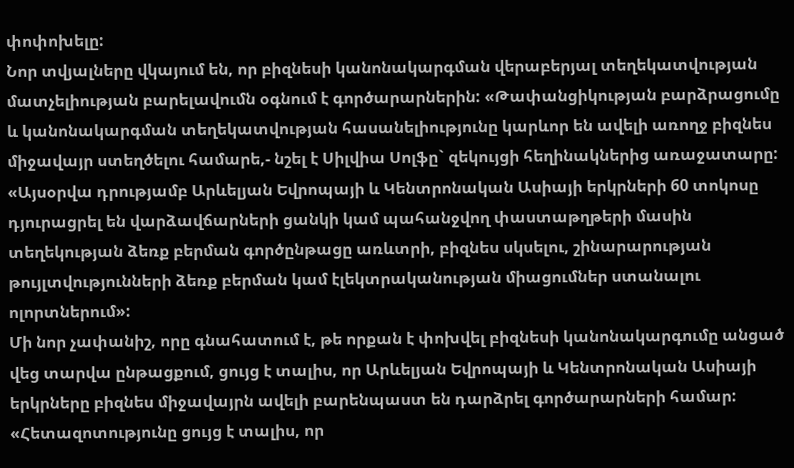փոփոխելը:
Նոր տվյալները վկայում են, որ բիզնեսի կանոնակարգման վերաբերյալ տեղեկատվության մատչելիության բարելավումն օգնում է գործարարներին: «Թափանցիկության բարձրացումը և կանոնակարգման տեղեկատվության հասանելիությունը կարևոր են ավելի առողջ բիզնես միջավայր ստեղծելու համարե,- նշել է Սիլվիա Սոլֆը` զեկույցի հեղինակներից առաջատարը: «Այսօրվա դրությամբ Արևելյան Եվրոպայի և Կենտրոնական Ասիայի երկրների 60 տոկոսը դյուրացրել են վարձավճարների ցանկի կամ պահանջվող փաստաթղթերի մասին տեղեկության ձեռք բերման գործընթացը առևտրի, բիզնես սկսելու, շինարարության թույլտվությունների ձեռք բերման կամ էլեկտրականության միացումներ ստանալու ոլորտներում»:
Մի նոր չափանիշ, որը գնահատում է, թե որքան է փոխվել բիզնեսի կանոնակարգումը անցած վեց տարվա ընթացքում, ցույց է տալիս, որ Արևելյան Եվրոպայի և Կենտրոնական Ասիայի երկրները բիզնես միջավայրն ավելի բարենպաստ են դարձրել գործարարների համար: «Հետազոտությունը ցույց է տալիս, որ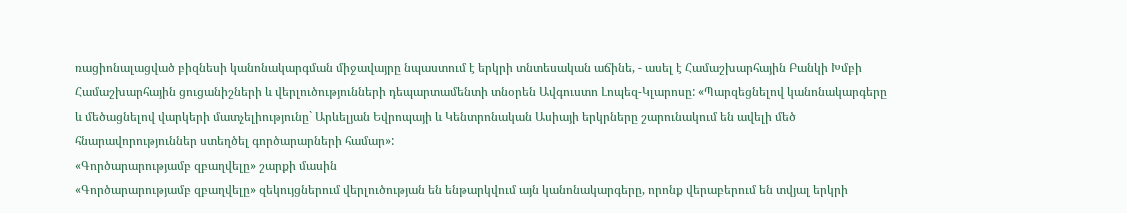ռացիոնալացված բիզնեսի կանոնակարգման միջավայրը նպաստում է երկրի տնտեսական աճինե, - ասել է Համաշխարհային Բանկի Խմբի Համաշխարհային ցուցանիշների և վերլուծությունների դեպարտամենտի տնօրեն Ավգուստո Լոպեզ-Կլարոսը: «Պարզեցնելով կանոնակարգերը և մեծացնելով վարկերի մատչելիությունը` Արևելյան Եվրոպայի և Կենտրոնական Ասիայի երկրները շարունակում են ավելի մեծ հնարավորություններ ստեղծել գործարարների համար»:
«Գործարարությամբ զբաղվելը» շարքի մասին
«Գործարարությամբ զբաղվելը» զեկույցներում վերլուծության են ենթարկվում այն կանոնակարգերը, որոնք վերաբերում են տվյալ երկրի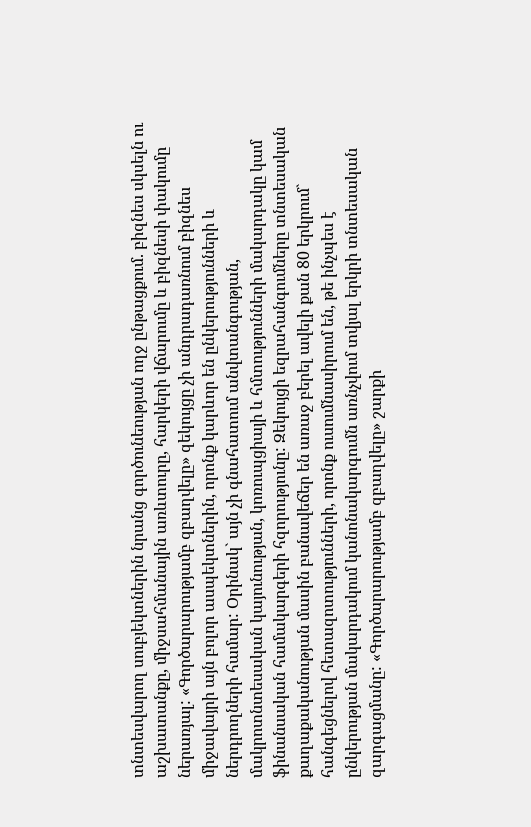տնտեսվարող սուբյեկտներին նրանց գործունեության ողջ ընթացքում. բիզնես սկսելն ու աշխատանքը, միջսահմանային առևտուրը, հարկերի վճարումը և բիզնեսի փակումը ներառյալ: «Գործարարությամբ զբաղվելը» զեկույցը չի անդրադառնում բիզնես միջավայրի այն բոլոր ասպեկտներին, որոնք կարևոր են ընկերությունների և ներդրողների համար: Օրինակ` այն չի գնահատում անվտանգության, մակրոտնտեսական կայունության, կոռուպցիայի և հմտությունների մակարդակը կամ ֆինանսական համակարգերի հզորությունը: Զեկույցի եզրահանգումները տնտեսական քաղաքականության մասին բանավեճեր են առաջ բերել ավելի քան 80 երկրում` հանգեցնելով հետազոտությունների, որոնք ուսումնասիրում են, թե ինչպես է ընկերության մակարդակում կանոնակարգումն առնչվում տվյալ երկրի տնտեսական զարգացմանը: «Գործարարությամբ զբաղվելը» շարքի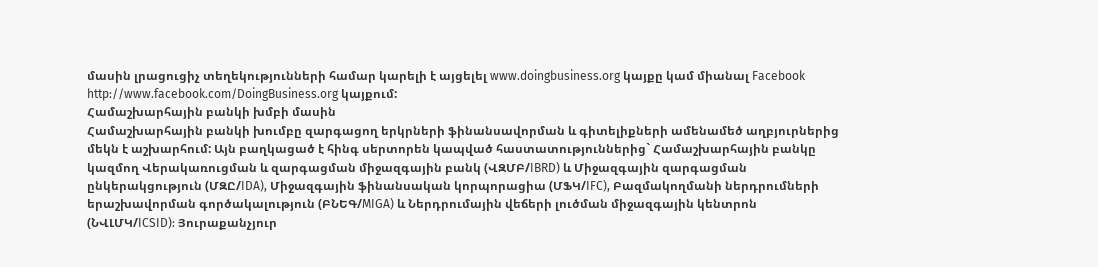մասին լրացուցիչ տեղեկությունների համար կարելի է այցելել www.doingbusiness.org կայքը կամ միանալ Facebook http://www.facebook.com/DoingBusiness.org կայքում:
Համաշխարհային բանկի խմբի մասին
Համաշխարհային բանկի խումբը զարգացող երկրների ֆինանսավորման և գիտելիքների ամենամեծ աղբյուրներից մեկն է աշխարհում: Այն բաղկացած է հինգ սերտորեն կապված հաստատություններից` Համաշխարհային բանկը կազմող Վերակառուցման և զարգացման միջազգային բանկ (ՎԶՄԲ/IBRD) և Միջազգային զարգացման ընկերակցություն (ՄԶԸ/IDA), Միջազգային ֆինանսական կորպորացիա (ՄՖԿ/IFC), Բազմակողմանի ներդրումների երաշխավորման գործակալություն (ԲՆԵԳ/MIGA) և Ներդրումային վեճերի լուծման միջազգային կենտրոն (ՆՎԼՄԿ/ICSID): Յուրաքանչյուր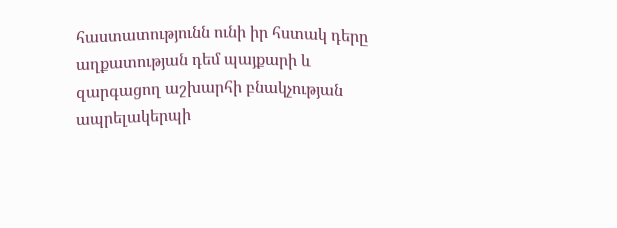հաստատությունն ունի իր հստակ դերը աղքատության դեմ պայքարի և զարգացող աշխարհի բնակչության ապրելակերպի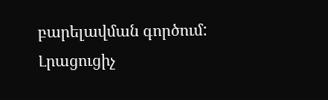բարելավման գործում: Լրացուցիչ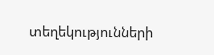տեղեկությունների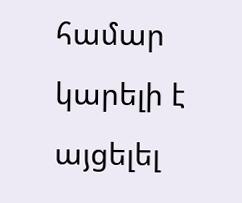համար կարելի է այցելել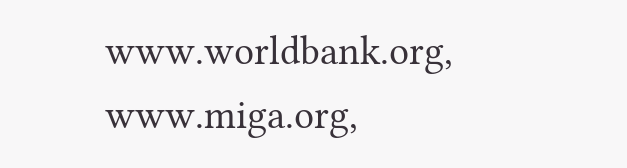www.worldbank.org, www.miga.org,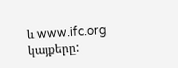և www.ifc.org կայքերը: